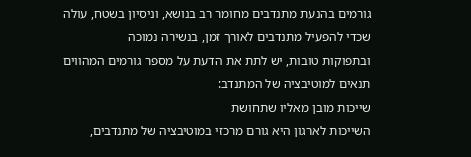גורמים בהנעת מתנדבים מחומר רב בנושא, וניסיון בשטח, עולה שכדי להפעיל מתנדבים לאורך זמן, בנשירה נמוכה
ובתפוקות טובות, יש לתת את הדעת על מספר גורמים המהווים תנאים למוטיבציה של המתנדב:
שייכות מובן מאליו שתחושת
השייכות לארגון היא גורם מרכזי במוטיבציה של מתנדבים,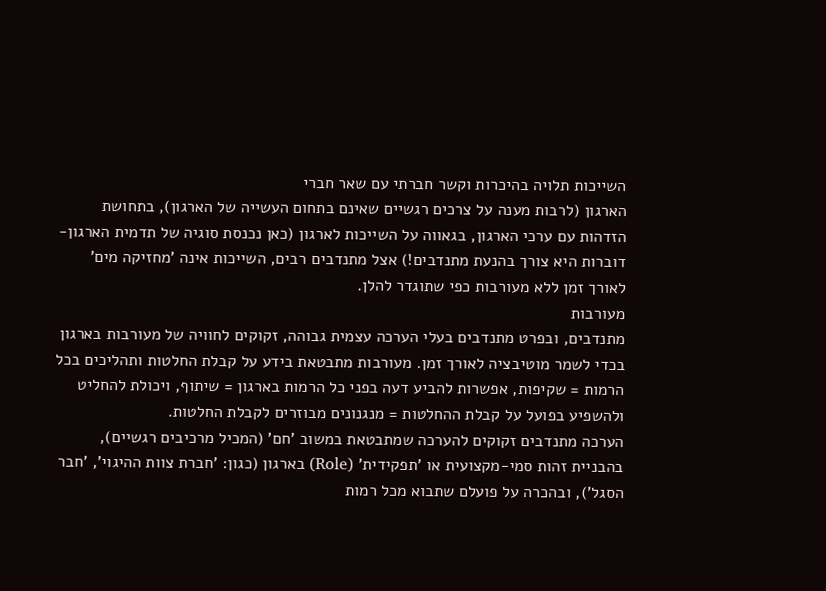השייכות תלויה בהיכרות וקשר חברתי עם שאר חברי
הארגון (לרבות מענה על צרכים רגשיים שאינם בתחום העשייה של הארגון), בתחושת הזדהות עם ערכי הארגון, בגאווה על השייכות לארגון (כאן נכנסת סוגיה של תדמית הארגון- דוברות היא צורך בהנעת מתנדבים!) אצל מתנדבים רבים, השייכות אינה 'מחזיקה מים' לאורך זמן ללא מעורבות כפי שתוגדר להלן.
מעורבות
מתנדבים, ובפרט מתנדבים בעלי הערכה עצמית גבוהה, זקוקים לחוויה של מעורבות בארגון בכדי לשמר מוטיבציה לאורך זמן. מעורבות מתבטאת בידע על קבלת החלטות ותהליכים בכל הרמות = שקיפות, אפשרות להביע דעה בפני כל הרמות בארגון = שיתוף, ויכולת להחליט ולהשפיע בפועל על קבלת ההחלטות = מנגנונים מבוזרים לקבלת החלטות.
הערכה מתנדבים זקוקים להערכה שמתבטאת במשוב 'חם' (המכיל מרכיבים רגשיים), בהבניית זהות סמי-מקצועית או 'תפקידית' (Role) בארגון (כגון: 'חברת צוות ההיגוי', 'חבר הסגל'), ובהכרה על פועלם שתבוא מכל רמות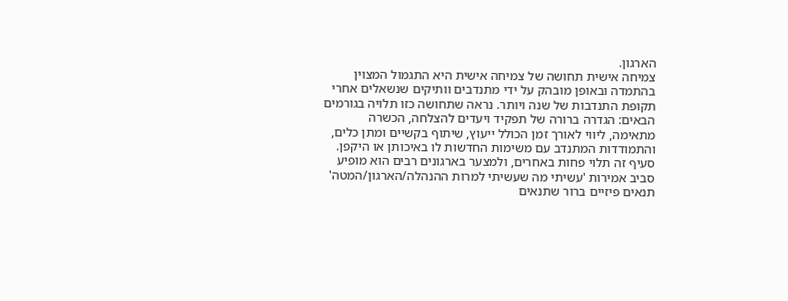הארגון.
צמיחה אישית תחושה של צמיחה אישית היא התגמול המצוין בהתמדה ובאופן מובהק על ידי מתנדבים וותיקים שנשאלים אחרי תקופת התנדבות של שנה ויותר. נראה שתחושה כזו תלויה בגורמים הבאים: הגדרה ברורה של תפקיד ויעדים להצלחה, הכשרה מתאימה, ליווי לאורך זמן הכולל ייעוץ, שיתוף בקשיים ומתן כלים, והתמודדות המתנדב עם משימות החדשות לו באיכותן או היקפן. סעיף זה תלוי פחות באחרים, ולמצער בארגונים רבים הוא מופיע סביב אמירות 'עשיתי מה שעשיתי למרות ההנהלה/הארגון/המטה'
תנאים פיזיים ברור שתנאים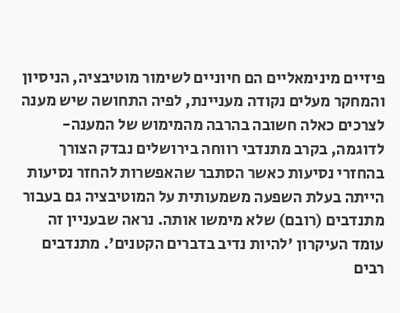פיזיים מינימאליים הם חיוניים לשימור מוטיבציה, הניסיון והמחקר מעלים נקודה מעניינת, לפיה התחושה שיש מענה לצרכים כאלה חשובה בהרבה מהמימוש של המענה- לדוגמה, בקרב מתנדבי רווחה בירושלים נבדק הצורך בהחזרי נסיעות כאשר הסתבר שהאפשרות להחזר נסיעות הייתה בעלת השפעה משמעותית על המוטיבציה גם בעבור מתנדבים (רובם) שלא מימשו אותה. נראה שבעניין זה עומד העיקרון 'להיות נדיב בדברים הקטנים'. מתנדבים רבים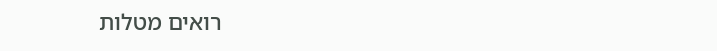רואים מטלות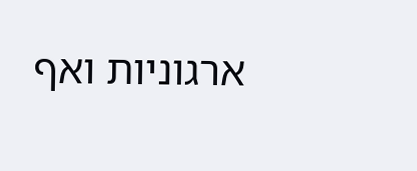ארגוניות ואף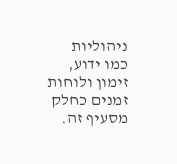ניהוליות כמו ידוע, זימון ולוחות זמנים כחלק מסעיף זה.